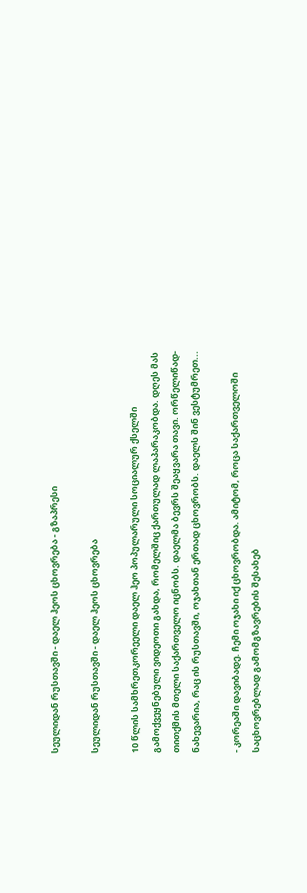სეულიდან რუსთავში - დაელ ჰეოს ცხოვრება - გზაპრესი

სეულიდან რუსთავში - დაელ ჰეოს ცხოვრება

10 წლის სამხრეთკორეელი დაელ ჰეო პოპულარული სოციალურ ქსელში გამოქვეყნებული ვიდეოთი გახდა, რომელშიც ქართულად ლაპარაკობდა. დღეს მას თითქმის მთელი საქართველო იცნობს. დაელმა ბევრს შეაყვარა თავი. ორწელიწად-ნახევარია, რაც ის რუსთავში, ოჯახთან ერთად ცხოვრობს. დაელს შინ ვესტუმრეთ...

- კორეაში დავიბადე. ჩემი ოჯახი იქ ცხოვრობდა. ამიტომ, როცა საქართველოში საცხოვრებლად გამომგზავრების შესახებ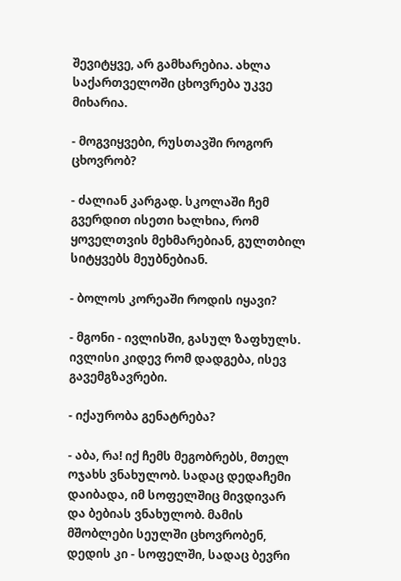შევიტყვე, არ გამხარებია. ახლა საქართველოში ცხოვრება უკვე მიხარია.

- მოგვიყვები, რუსთავში როგორ ცხოვრობ?

- ძალიან კარგად. სკოლაში ჩემ გვერდით ისეთი ხალხია, რომ ყოველთვის მეხმარებიან, გულთბილ სიტყვებს მეუბნებიან.

- ბოლოს კორეაში როდის იყავი?

- მგონი - ივლისში, გასულ ზაფხულს. ივლისი კიდევ რომ დადგება, ისევ გავემგზავრები.

- იქაურობა გენატრება?

- აბა, რა! იქ ჩემს მეგობრებს, მთელ ოჯახს ვნახულობ. სადაც დედაჩემი დაიბადა, იმ სოფელშიც მივდივარ და ბებიას ვნახულობ. მამის მშობლები სეულში ცხოვრობენ, დედის კი - სოფელში, სადაც ბევრი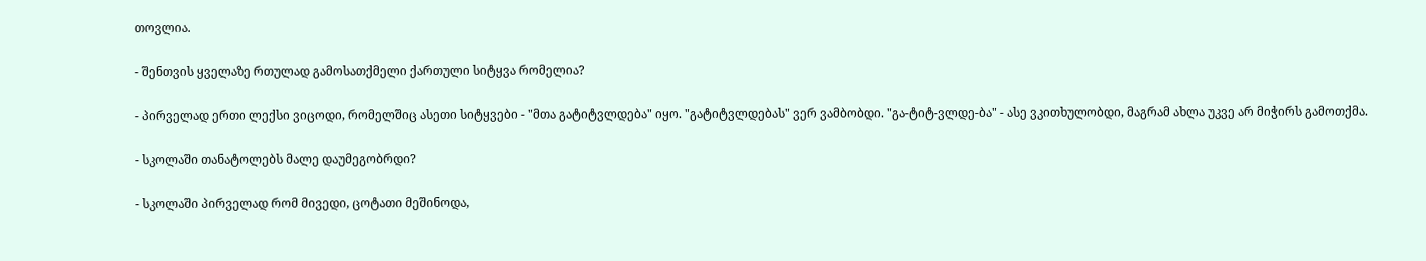თოვლია.

- შენთვის ყველაზე რთულად გამოსათქმელი ქართული სიტყვა რომელია?

- პირველად ერთი ლექსი ვიცოდი, რომელშიც ასეთი სიტყვები - "მთა გატიტვლდება" იყო. "გატიტვლდებას" ვერ ვამბობდი. "გა-ტიტ-ვლდე-ბა" - ასე ვკითხულობდი, მაგრამ ახლა უკვე არ მიჭირს გამოთქმა.

- სკოლაში თანატოლებს მალე დაუმეგობრდი?

- სკოლაში პირველად რომ მივედი, ცოტათი მეშინოდა,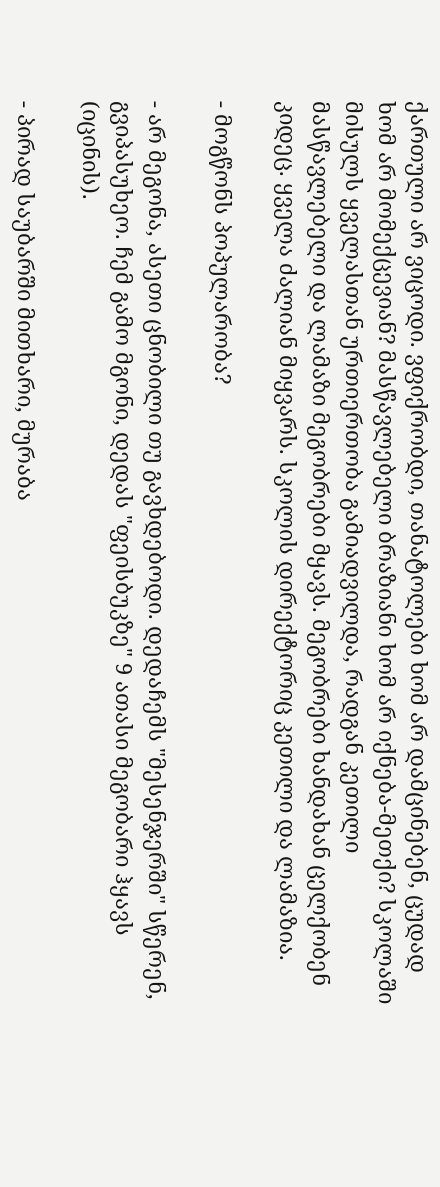ქართული არ ვიცოდი. ვფიქრობდი, თანატოლები ხომ არ დამცინებენ, ცუდად ხომ არ მომექცევიან? მასწავლებელი ბრაზიანი ხომ არ იქნება-მეთქი? სკოლაში მისულს ყველასთან ურთიერთობა გამიადვილდა, რადგან კეთილი მასწავლებელი და ლამაზი მეგობრები მყავს. მეგობრები ხანდახან ცელქობენ კიდეც. ყველა ძალიან მიყვარს. სკოლის დირექტორიც კეთილი და ლამაზია.

- მოგწონს პოპულარობა?

- არ მეგონა, ასეთი ცნობილი თუ გავხდებოდი. დედაჩემს "მესენჯერში" სწერენ, გვიპასუხეო. ჩემ გამო მგონი, დედას "ფეისბუკზე" 9 ათასი მეგობარი ჰყავს (იცინის).

- პირად საუბარში მითხარი, მურაბა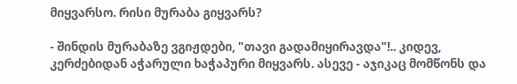მიყვარსო. რისი მურაბა გიყვარს?

- შინდის მურაბაზე ვგიჟდები, "თავი გადამიყირავდა"!.. კიდევ, კერძებიდან აჭარული ხაჭაპური მიყვარს. ასევე - აჯიკაც მომწონს და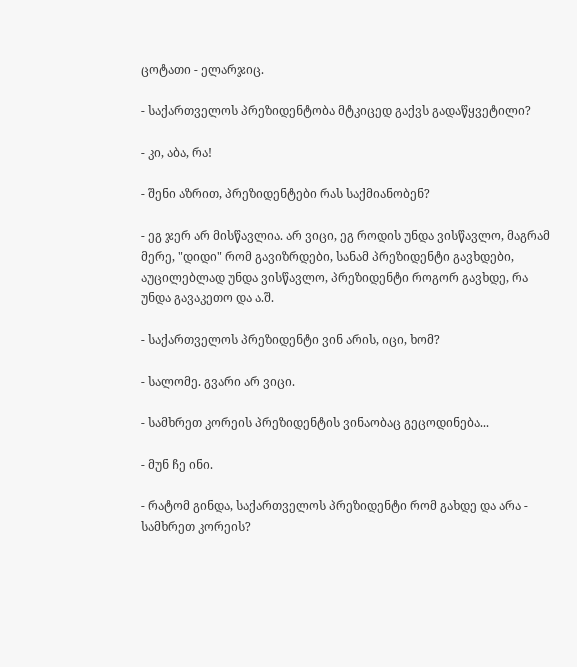ცოტათი - ელარჯიც.

- საქართველოს პრეზიდენტობა მტკიცედ გაქვს გადაწყვეტილი?

- კი, აბა, რა!

- შენი აზრით, პრეზიდენტები რას საქმიანობენ?

- ეგ ჯერ არ მისწავლია. არ ვიცი, ეგ როდის უნდა ვისწავლო, მაგრამ მერე, "დიდი" რომ გავიზრდები, სანამ პრეზიდენტი გავხდები, აუცილებლად უნდა ვისწავლო, პრეზიდენტი როგორ გავხდე, რა უნდა გავაკეთო და ა.შ.

- საქართველოს პრეზიდენტი ვინ არის, იცი, ხომ?

- სალომე. გვარი არ ვიცი.

- სამხრეთ კორეის პრეზიდენტის ვინაობაც გეცოდინება...

- მუნ ჩე ინი.

- რატომ გინდა, საქართველოს პრეზიდენტი რომ გახდე და არა - სამხრეთ კორეის?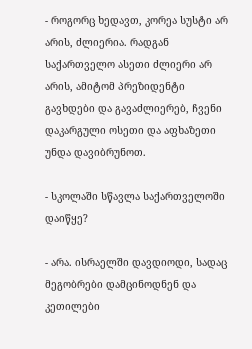- როგორც ხედავთ, კორეა სუსტი არ არის, ძლიერია. რადგან საქართველო ასეთი ძლიერი არ არის, ამიტომ პრეზიდენტი გავხდები და გავაძლიერებ, ჩვენი დაკარგული ოსეთი და აფხაზეთი უნდა დავიბრუნოთ.

- სკოლაში სწავლა საქართველოში დაიწყე?

- არა. ისრაელში დავდიოდი, სადაც მეგობრები დამცინოდნენ და კეთილები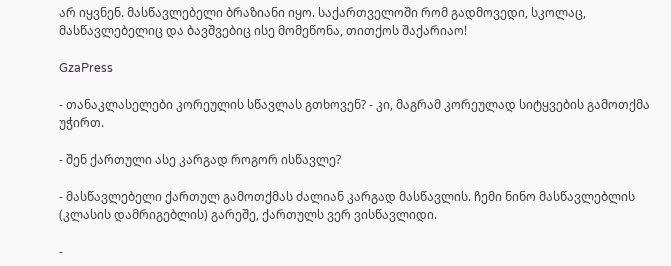არ იყვნენ. მასწავლებელი ბრაზიანი იყო. საქართველოში რომ გადმოვედი, სკოლაც, მასწავლებელიც და ბავშვებიც ისე მომეწონა, თითქოს შაქარიაო!

GzaPress

- თანაკლასელები კორეულის სწავლას გთხოვენ? - კი, მაგრამ კორეულად სიტყვების გამოთქმა უჭირთ.

- შენ ქართული ასე კარგად როგორ ისწავლე?

- მასწავლებელი ქართულ გამოთქმას ძალიან კარგად მასწავლის. ჩემი ნინო მასწავლებლის (კლასის დამრიგებლის) გარეშე, ქართულს ვერ ვისწავლიდი.

-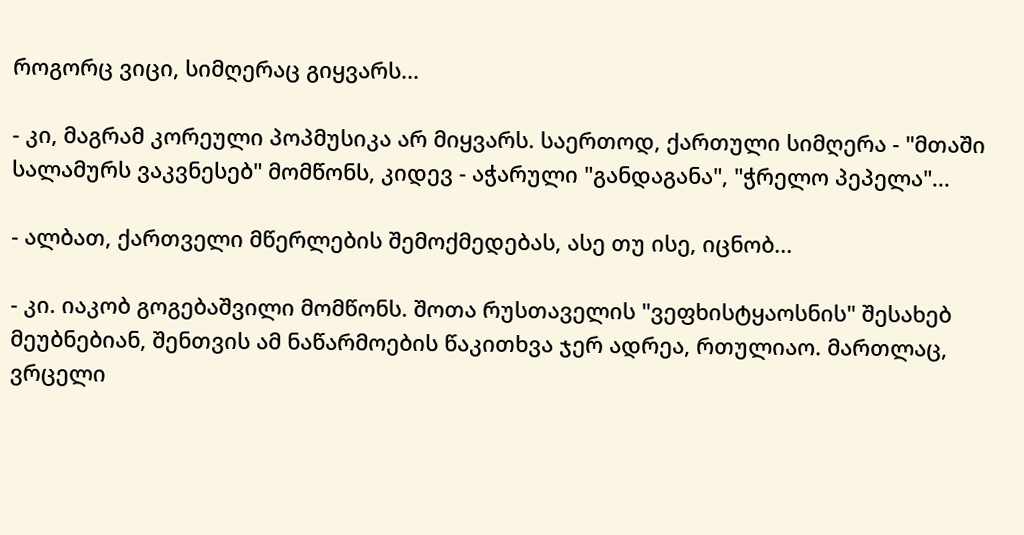როგორც ვიცი, სიმღერაც გიყვარს...

- კი, მაგრამ კორეული პოპმუსიკა არ მიყვარს. საერთოდ, ქართული სიმღერა - "მთაში სალამურს ვაკვნესებ" მომწონს, კიდევ - აჭარული "განდაგანა", "ჭრელო პეპელა"...

- ალბათ, ქართველი მწერლების შემოქმედებას, ასე თუ ისე, იცნობ...

- კი. იაკობ გოგებაშვილი მომწონს. შოთა რუსთაველის "ვეფხისტყაოსნის" შესახებ მეუბნებიან, შენთვის ამ ნაწარმოების წაკითხვა ჯერ ადრეა, რთულიაო. მართლაც, ვრცელი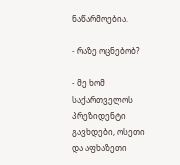ნაწარმოებია.

- რაზე ოცნებობ?

- მე ხომ საქართველოს პრეზიდენტი გავხდები, ოსეთი და აფხაზეთი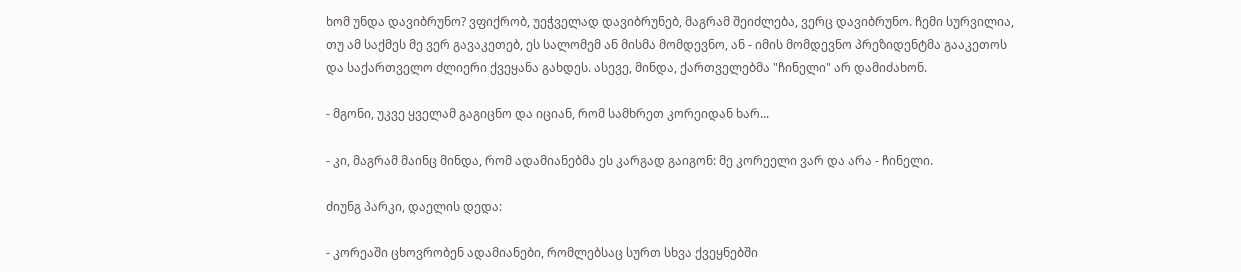ხომ უნდა დავიბრუნო? ვფიქრობ, უეჭველად დავიბრუნებ, მაგრამ შეიძლება, ვერც დავიბრუნო. ჩემი სურვილია, თუ ამ საქმეს მე ვერ გავაკეთებ, ეს სალომემ ან მისმა მომდევნო, ან - იმის მომდევნო პრეზიდენტმა გააკეთოს და საქართველო ძლიერი ქვეყანა გახდეს. ასევე, მინდა, ქართველებმა "ჩინელი" არ დამიძახონ.

- მგონი, უკვე ყველამ გაგიცნო და იციან, რომ სამხრეთ კორეიდან ხარ...

- კი, მაგრამ მაინც მინდა, რომ ადამიანებმა ეს კარგად გაიგონ: მე კორეელი ვარ და არა - ჩინელი.

ძიუნგ პარკი, დაელის დედა:

- კორეაში ცხოვრობენ ადამიანები, რომლებსაც სურთ სხვა ქვეყნებში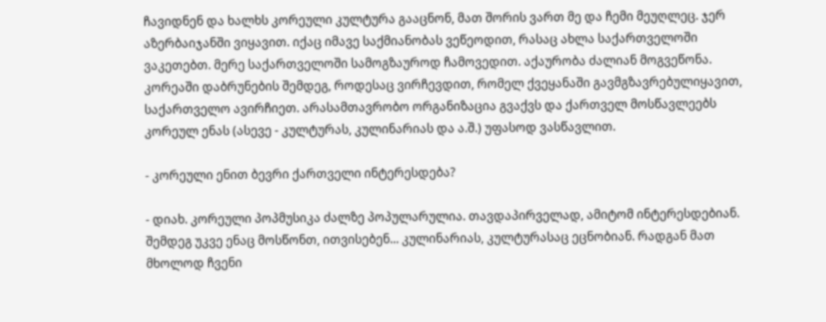ჩავიდნენ და ხალხს კორეული კულტურა გააცნონ, მათ შორის ვართ მე და ჩემი მეუღლეც. ჯერ აზერბაიჯანში ვიყავით. იქაც იმავე საქმიანობას ვეწეოდით, რასაც ახლა საქართველოში ვაკეთებთ. მერე საქართველოში სამოგზაუროდ ჩამოვედით. აქაურობა ძალიან მოგვეწონა. კორეაში დაბრუნების შემდეგ, როდესაც ვირჩევდით, რომელ ქვეყანაში გავმგზავრებულიყავით, საქართველო ავირჩიეთ. არასამთავრობო ორგანიზაცია გვაქვს და ქართველ მოსწავლეებს კორეულ ენას (ასევე - კულტურას, კულინარიას და ა.შ.) უფასოდ ვასწავლით.

- კორეული ენით ბევრი ქართველი ინტერესდება?

- დიახ. კორეული პოპმუსიკა ძალზე პოპულარულია. თავდაპირველად, ამიტომ ინტერესდებიან. შემდეგ უკვე ენაც მოსწონთ, ითვისებენ... კულინარიას, კულტურასაც ეცნობიან. რადგან მათ მხოლოდ ჩვენი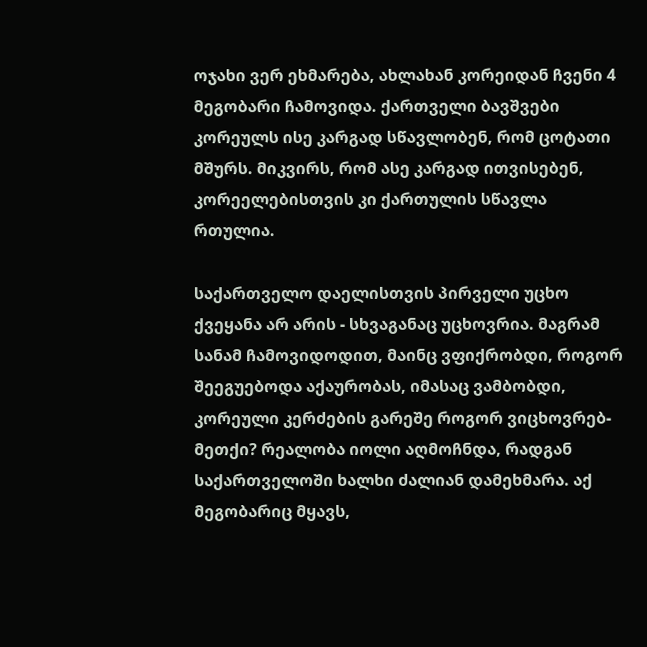ოჯახი ვერ ეხმარება, ახლახან კორეიდან ჩვენი 4 მეგობარი ჩამოვიდა. ქართველი ბავშვები კორეულს ისე კარგად სწავლობენ, რომ ცოტათი მშურს. მიკვირს, რომ ასე კარგად ითვისებენ, კორეელებისთვის კი ქართულის სწავლა რთულია.

საქართველო დაელისთვის პირველი უცხო ქვეყანა არ არის - სხვაგანაც უცხოვრია. მაგრამ სანამ ჩამოვიდოდით, მაინც ვფიქრობდი, როგორ შეეგუებოდა აქაურობას, იმასაც ვამბობდი, კორეული კერძების გარეშე როგორ ვიცხოვრებ-მეთქი? რეალობა იოლი აღმოჩნდა, რადგან საქართველოში ხალხი ძალიან დამეხმარა. აქ მეგობარიც მყავს,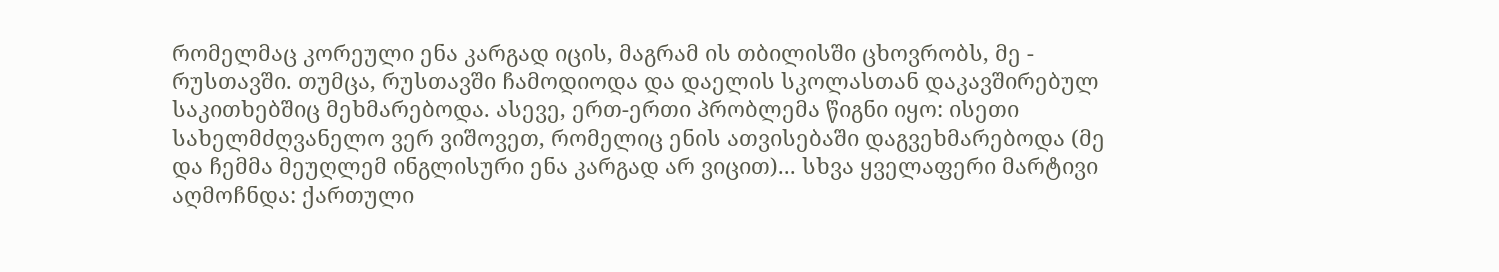რომელმაც კორეული ენა კარგად იცის, მაგრამ ის თბილისში ცხოვრობს, მე - რუსთავში. თუმცა, რუსთავში ჩამოდიოდა და დაელის სკოლასთან დაკავშირებულ საკითხებშიც მეხმარებოდა. ასევე, ერთ-ერთი პრობლემა წიგნი იყო: ისეთი სახელმძღვანელო ვერ ვიშოვეთ, რომელიც ენის ათვისებაში დაგვეხმარებოდა (მე და ჩემმა მეუღლემ ინგლისური ენა კარგად არ ვიცით)... სხვა ყველაფერი მარტივი აღმოჩნდა: ქართული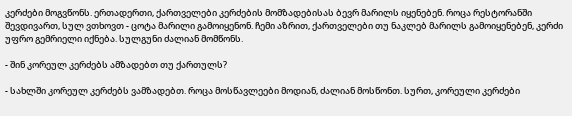კერძები მოგვწონს. ერთადერთი, ქართველები კერძების მომზადებისას ბევრ მარილს იყენებენ. როცა რესტორანში შევდივართ, სულ ვთხოვთ - ცოტა მარილი გამოიყენონ. ჩემი აზრით, ქართველები თუ ნაკლებ მარილს გამოიყენებენ, კერძი უფრო გემრიელი იქნება. სულგუნი ძალიან მომწონს.

- შინ კორეულ კერძებს ამზადებთ თუ ქართულს?

- სახლში კორეულ კერძებს ვამზადებთ. როცა მოსწავლეები მოდიან, ძალიან მოსწონთ. სურთ, კორეული კერძები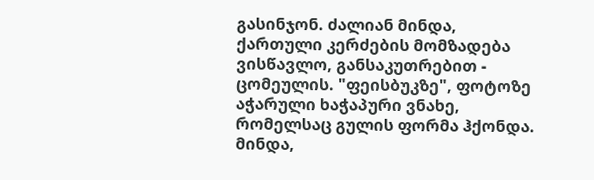გასინჯონ. ძალიან მინდა, ქართული კერძების მომზადება ვისწავლო, განსაკუთრებით - ცომეულის. "ფეისბუკზე", ფოტოზე აჭარული ხაჭაპური ვნახე, რომელსაც გულის ფორმა ჰქონდა. მინდა,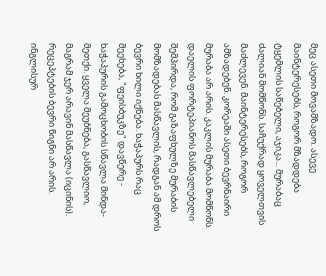მეც ასეთი მოვამზადო. ასევე მაინტერესებს, როგორ მზადდება ტყემლის საწებელი, აჯიკა... მურაბაც ძალიან მომწონს. საჩუქრად ყოველთვის მაძლევენ. მაინტერესებს, როგორ ამზადებენ. კორეაში ასეთი ბევრნაირი მურაბა არ არის. კაკლის მურაბა მომწონს. დაელის ფორტეპიანოს მასწავლებელი შემპირდა, რომ გაზაფხულზე მურაბის მომზადებას მასწავლის, რადგან ამ დროს ბევრი ხილი იქნება. ხაჭაპურს რაც შეეხება, "ფეისბუკზე" დავწერე - ხაჭაპურის გამოცხობის სწავლა მინდა-მეთქი. ყველა მეუბნება, გასწავლიო, მაგრამ ჯერ არავინ მასწავლა (იცინის). რეცეპტების ბევრი წიგნი არ არის. ინგლისურ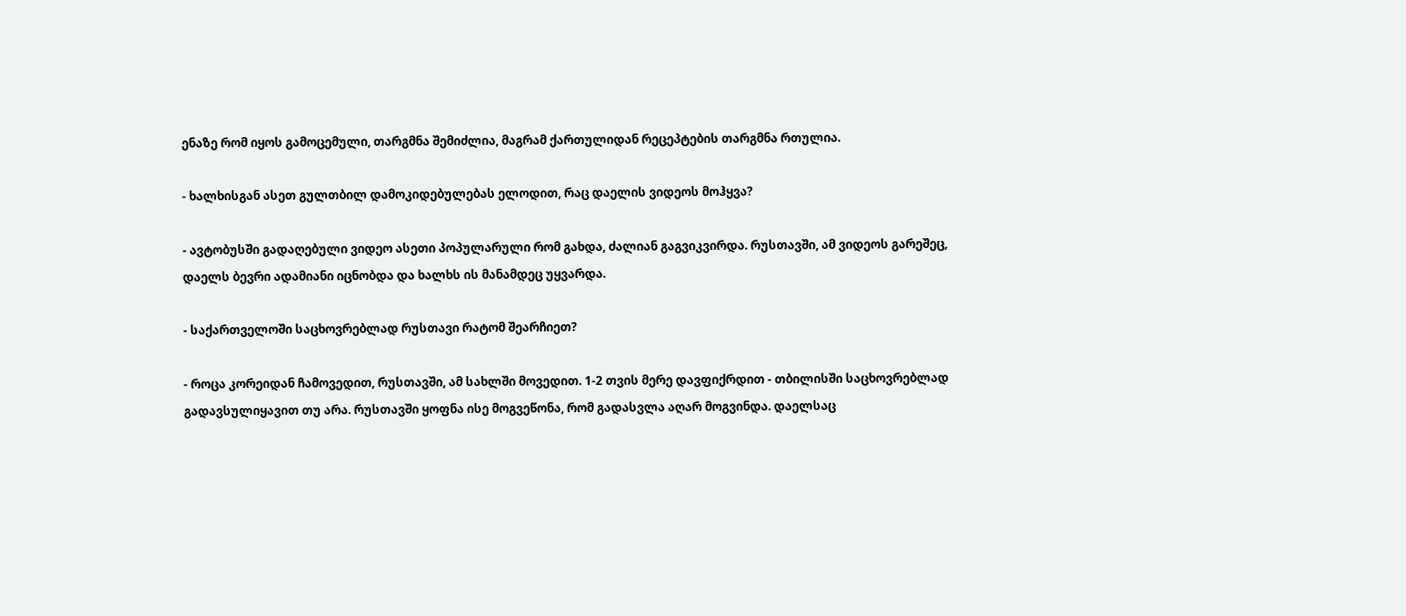ენაზე რომ იყოს გამოცემული, თარგმნა შემიძლია, მაგრამ ქართულიდან რეცეპტების თარგმნა რთულია.

- ხალხისგან ასეთ გულთბილ დამოკიდებულებას ელოდით, რაც დაელის ვიდეოს მოჰყვა?

- ავტობუსში გადაღებული ვიდეო ასეთი პოპულარული რომ გახდა, ძალიან გაგვიკვირდა. რუსთავში, ამ ვიდეოს გარეშეც, დაელს ბევრი ადამიანი იცნობდა და ხალხს ის მანამდეც უყვარდა.

- საქართველოში საცხოვრებლად რუსთავი რატომ შეარჩიეთ?

- როცა კორეიდან ჩამოვედით, რუსთავში, ამ სახლში მოვედით. 1-2 თვის მერე დავფიქრდით - თბილისში საცხოვრებლად გადავსულიყავით თუ არა. რუსთავში ყოფნა ისე მოგვეწონა, რომ გადასვლა აღარ მოგვინდა. დაელსაც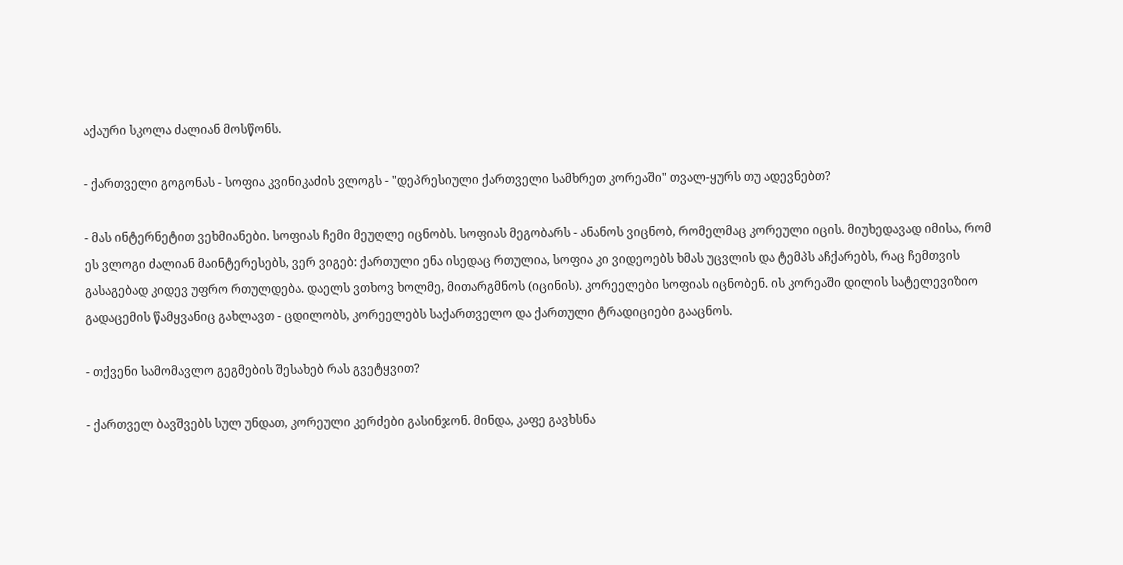აქაური სკოლა ძალიან მოსწონს.

- ქართველი გოგონას - სოფია კვინიკაძის ვლოგს - "დეპრესიული ქართველი სამხრეთ კორეაში" თვალ-ყურს თუ ადევნებთ?

- მას ინტერნეტით ვეხმიანები. სოფიას ჩემი მეუღლე იცნობს. სოფიას მეგობარს - ანანოს ვიცნობ, რომელმაც კორეული იცის. მიუხედავად იმისა, რომ ეს ვლოგი ძალიან მაინტერესებს, ვერ ვიგებ: ქართული ენა ისედაც რთულია, სოფია კი ვიდეოებს ხმას უცვლის და ტემპს აჩქარებს, რაც ჩემთვის გასაგებად კიდევ უფრო რთულდება. დაელს ვთხოვ ხოლმე, მითარგმნოს (იცინის). კორეელები სოფიას იცნობენ. ის კორეაში დილის სატელევიზიო გადაცემის წამყვანიც გახლავთ - ცდილობს, კორეელებს საქართველო და ქართული ტრადიციები გააცნოს.

- თქვენი სამომავლო გეგმების შესახებ რას გვეტყვით?

- ქართველ ბავშვებს სულ უნდათ, კორეული კერძები გასინჯონ. მინდა, კაფე გავხსნა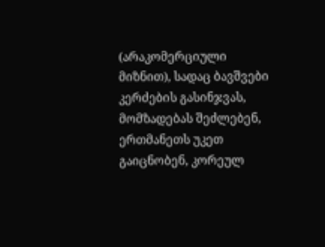(არაკომერციული მიზნით), სადაც ბავშვები კერძების გასინჯვას, მომზადებას შეძლებენ, ერთმანეთს უკეთ გაიცნობენ, კორეულ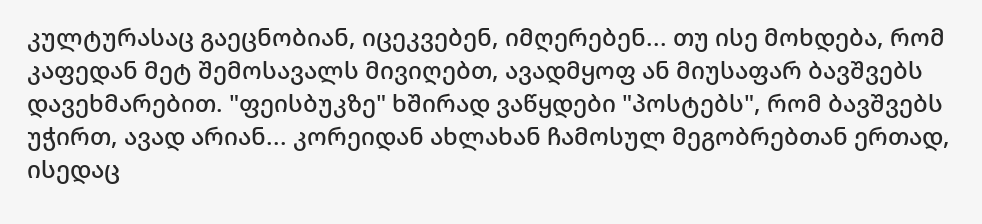კულტურასაც გაეცნობიან, იცეკვებენ, იმღერებენ... თუ ისე მოხდება, რომ კაფედან მეტ შემოსავალს მივიღებთ, ავადმყოფ ან მიუსაფარ ბავშვებს დავეხმარებით. "ფეისბუკზე" ხშირად ვაწყდები "პოსტებს", რომ ბავშვებს უჭირთ, ავად არიან... კორეიდან ახლახან ჩამოსულ მეგობრებთან ერთად, ისედაც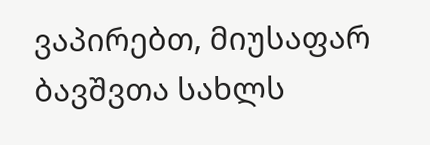ვაპირებთ, მიუსაფარ ბავშვთა სახლს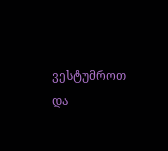ვესტუმროთ და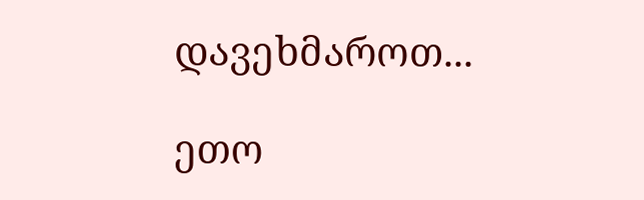დავეხმაროთ...

ეთო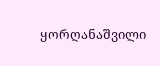ყორღანაშვილი